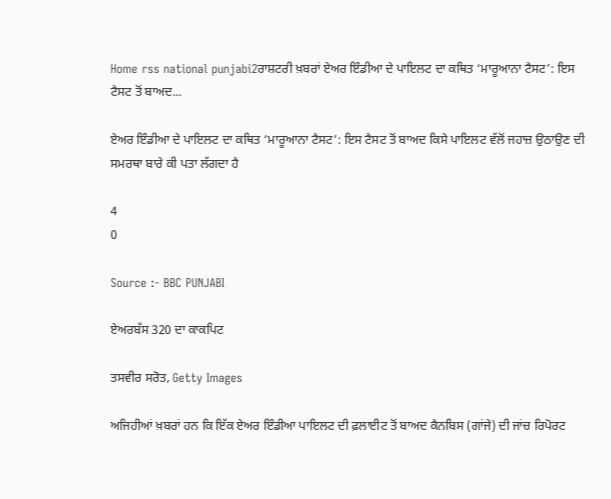Home rss national punjabi2ਰਾਸ਼ਟਰੀ ਖ਼ਬਰਾਂ ਏਅਰ ਇੰਡੀਆ ਦੇ ਪਾਇਲਟ ਦਾ ਕਥਿਤ ‘ਮਾਰੂਆਨਾ ਟੈਸਟ’: ਇਸ ਟੈਸਟ ਤੋਂ ਬਾਅਦ...

ਏਅਰ ਇੰਡੀਆ ਦੇ ਪਾਇਲਟ ਦਾ ਕਥਿਤ ‘ਮਾਰੂਆਨਾ ਟੈਸਟ’: ਇਸ ਟੈਸਟ ਤੋਂ ਬਾਅਦ ਕਿਸੇ ਪਾਇਲਟ ਵੱਲੋਂ ਜਹਾਜ਼ ਉਠਾਉਣ ਦੀ ਸਮਰਥਾ ਬਾਰੇ ਕੀ ਪਤਾ ਲੱਗਦਾ ਹੈ

4
0

Source :- BBC PUNJABI

ਏਅਰਬੱਸ 320 ਦਾ ਕਾਕਪਿਟ

ਤਸਵੀਰ ਸਰੋਤ, Getty Images

ਅਜਿਹੀਆਂ ਖ਼ਬਰਾਂ ਹਨ ਕਿ ਇੱਕ ਏਅਰ ਇੰਡੀਆ ਪਾਇਲਟ ਦੀ ਫ਼ਲਾਈਟ ਤੋਂ ਬਾਅਦ ਕੈਨਬਿਸ (ਗਾਂਜੇ) ਦੀ ਜਾਂਚ ਰਿਪੋਰਟ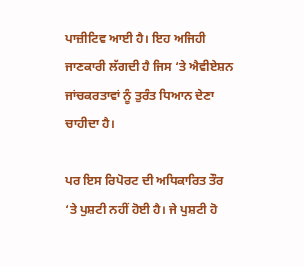ਪਾਜ਼ੀਟਿਵ ਆਈ ਹੈ। ਇਹ ਅਜਿਹੀ ਜਾਣਕਾਰੀ ਲੱਗਦੀ ਹੈ ਜਿਸ ‘ਤੇ ਐਵੀਏਸ਼ਨ ਜਾਂਚਕਰਤਾਵਾਂ ਨੂੰ ਤੁਰੰਤ ਧਿਆਨ ਦੇਣਾ ਚਾਹੀਦਾ ਹੈ।

ਪਰ ਇਸ ਰਿਪੋਰਟ ਦੀ ਅਧਿਕਾਰਿਤ ਤੌਰ ‘ਤੇ ਪੁਸ਼ਟੀ ਨਹੀਂ ਹੋਈ ਹੈ। ਜੇ ਪੁਸ਼ਟੀ ਹੋ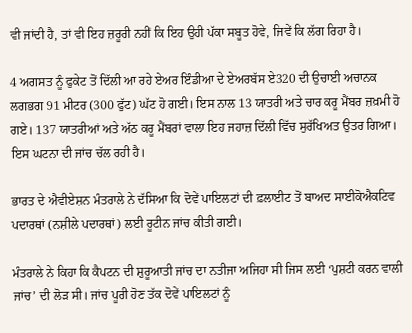ਵੀ ਜਾਂਦੀ ਹੈ, ਤਾਂ ਵੀ ਇਹ ਜ਼ਰੂਰੀ ਨਹੀਂ ਕਿ ਇਹ ਉਹੀ ਪੱਕਾ ਸਬੂਤ ਹੋਵੇ, ਜਿਵੇਂ ਕਿ ਲੱਗ ਰਿਹਾ ਹੈ।

4 ਅਗਸਤ ਨੂੰ ਫੁਕੇਟ ਤੋਂ ਦਿੱਲੀ ਆ ਰਹੇ ਏਅਰ ਇੰਡੀਆ ਦੇ ਏਅਰਬੱਸ ਏ320 ਦੀ ਉਚਾਈ ਅਚਾਨਕ ਲਗਭਗ 91 ਮੀਟਰ (300 ਫੁੱਟ) ਘੱਟ ਹੋ ਗਈ। ਇਸ ਨਾਲ 13 ਯਾਤਰੀ ਅਤੇ ਚਾਰ ਕਰੂ ਮੈਂਬਰ ਜ਼ਖ਼ਮੀ ਹੋ ਗਏ। 137 ਯਾਤਰੀਆਂ ਅਤੇ ਅੱਠ ਕਰੂ ਮੈਂਬਰਾਂ ਵਾਲਾ ਇਹ ਜਹਾਜ਼ ਦਿੱਲੀ ਵਿੱਚ ਸੁਰੱਖਿਅਤ ਉਤਰ ਗਿਆ। ਇਸ ਘਟਨਾ ਦੀ ਜਾਂਚ ਚੱਲ ਰਹੀ ਹੈ।

ਭਾਰਤ ਦੇ ਐਵੀਏਸ਼ਨ ਮੰਤਰਾਲੇ ਨੇ ਦੱਸਿਆ ਕਿ ਦੋਵੇਂ ਪਾਇਲਟਾਂ ਦੀ ਫ਼ਲਾਈਟ ਤੋਂ ਬਾਅਦ ਸਾਈਕੋਐਕਟਿਵ ਪਦਾਰਥਾਂ (ਨਸ਼ੀਲੇ ਪਦਾਰਥਾਂ) ਲਈ ਰੂਟੀਨ ਜਾਂਚ ਕੀਤੀ ਗਈ।

ਮੰਤਰਾਲੇ ਨੇ ਕਿਹਾ ਕਿ ਕੈਪਟਨ ਦੀ ਸ਼ੁਰੂਆਤੀ ਜਾਂਚ ਦਾ ਨਤੀਜਾ ਅਜਿਹਾ ਸੀ ਜਿਸ ਲਈ ‘ਪੁਸ਼ਟੀ ਕਰਨ ਵਾਲੀ ਜਾਂਚ’ ਦੀ ਲੋੜ ਸੀ। ਜਾਂਚ ਪੂਰੀ ਹੋਣ ਤੱਕ ਦੋਵੇਂ ਪਾਇਲਟਾਂ ਨੂੰ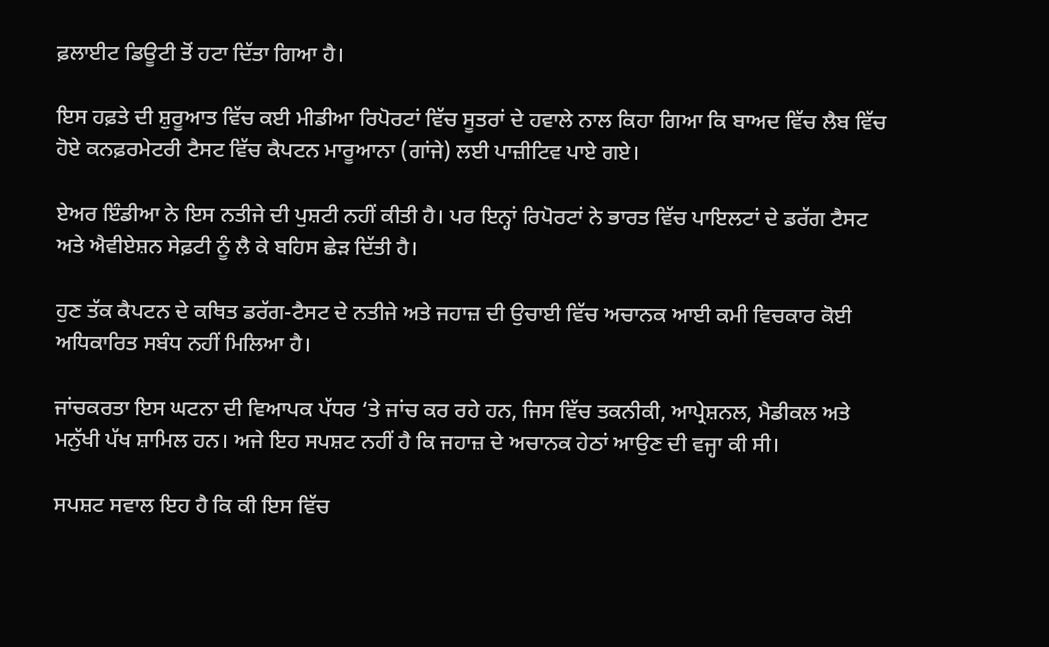ਫ਼ਲਾਈਟ ਡਿਊਟੀ ਤੋਂ ਹਟਾ ਦਿੱਤਾ ਗਿਆ ਹੈ।

ਇਸ ਹਫ਼ਤੇ ਦੀ ਸ਼ੁਰੂਆਤ ਵਿੱਚ ਕਈ ਮੀਡੀਆ ਰਿਪੋਰਟਾਂ ਵਿੱਚ ਸੂਤਰਾਂ ਦੇ ਹਵਾਲੇ ਨਾਲ ਕਿਹਾ ਗਿਆ ਕਿ ਬਾਅਦ ਵਿੱਚ ਲੈਬ ਵਿੱਚ ਹੋਏ ਕਨਫ਼ਰਮੇਟਰੀ ਟੈਸਟ ਵਿੱਚ ਕੈਪਟਨ ਮਾਰੂਆਨਾ (ਗਾਂਜੇ) ਲਈ ਪਾਜ਼ੀਟਿਵ ਪਾਏ ਗਏ।

ਏਅਰ ਇੰਡੀਆ ਨੇ ਇਸ ਨਤੀਜੇ ਦੀ ਪੁਸ਼ਟੀ ਨਹੀਂ ਕੀਤੀ ਹੈ। ਪਰ ਇਨ੍ਹਾਂ ਰਿਪੋਰਟਾਂ ਨੇ ਭਾਰਤ ਵਿੱਚ ਪਾਇਲਟਾਂ ਦੇ ਡਰੱਗ ਟੈਸਟ ਅਤੇ ਐਵੀਏਸ਼ਨ ਸੇਫ਼ਟੀ ਨੂੰ ਲੈ ਕੇ ਬਹਿਸ ਛੇੜ ਦਿੱਤੀ ਹੈ।

ਹੁਣ ਤੱਕ ਕੈਪਟਨ ਦੇ ਕਥਿਤ ਡਰੱਗ-ਟੈਸਟ ਦੇ ਨਤੀਜੇ ਅਤੇ ਜਹਾਜ਼ ਦੀ ਉਚਾਈ ਵਿੱਚ ਅਚਾਨਕ ਆਈ ਕਮੀ ਵਿਚਕਾਰ ਕੋਈ ਅਧਿਕਾਰਿਤ ਸਬੰਧ ਨਹੀਂ ਮਿਲਿਆ ਹੈ।

ਜਾਂਚਕਰਤਾ ਇਸ ਘਟਨਾ ਦੀ ਵਿਆਪਕ ਪੱਧਰ ‘ਤੇ ਜਾਂਚ ਕਰ ਰਹੇ ਹਨ, ਜਿਸ ਵਿੱਚ ਤਕਨੀਕੀ, ਆਪ੍ਰੇਸ਼ਨਲ, ਮੈਡੀਕਲ ਅਤੇ ਮਨੁੱਖੀ ਪੱਖ ਸ਼ਾਮਿਲ ਹਨ। ਅਜੇ ਇਹ ਸਪਸ਼ਟ ਨਹੀਂ ਹੈ ਕਿ ਜਹਾਜ਼ ਦੇ ਅਚਾਨਕ ਹੇਠਾਂ ਆਉਣ ਦੀ ਵਜ੍ਹਾ ਕੀ ਸੀ।

ਸਪਸ਼ਟ ਸਵਾਲ ਇਹ ਹੈ ਕਿ ਕੀ ਇਸ ਵਿੱਚ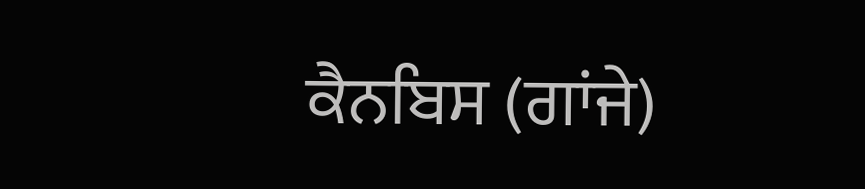ਕੈਨਬਿਸ (ਗਾਂਜੇ)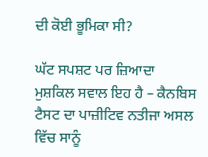ਦੀ ਕੋਈ ਭੂਮਿਕਾ ਸੀ?

ਘੱਟ ਸਪਸ਼ਟ ਪਰ ਜ਼ਿਆਦਾ ਮੁਸ਼ਕਿਲ ਸਵਾਲ ਇਹ ਹੈ – ਕੈਨਬਿਸ ਟੈਸਟ ਦਾ ਪਾਜ਼ੀਟਿਵ ਨਤੀਜਾ ਅਸਲ ਵਿੱਚ ਸਾਨੂੰ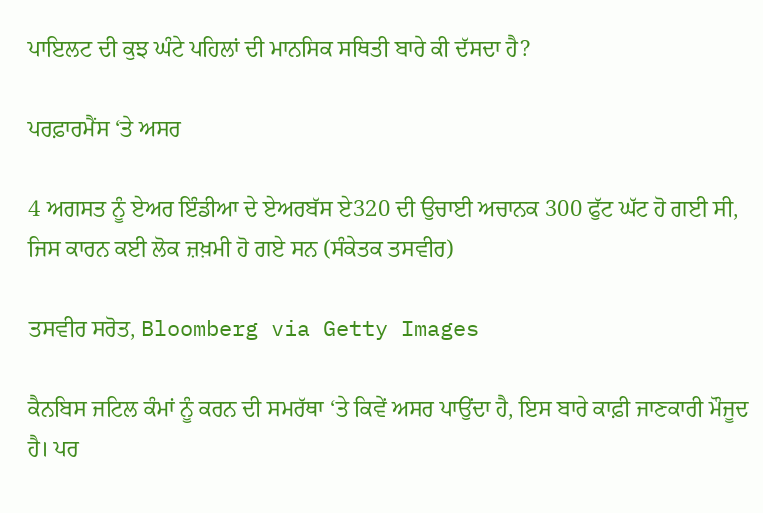ਪਾਇਲਟ ਦੀ ਕੁਝ ਘੰਟੇ ਪਹਿਲਾਂ ਦੀ ਮਾਨਸਿਕ ਸਥਿਤੀ ਬਾਰੇ ਕੀ ਦੱਸਦਾ ਹੈ?

ਪਰਫ਼ਾਰਮੈਂਸ ‘ਤੇ ਅਸਰ

4 ਅਗਸਤ ਨੂੰ ਏਅਰ ਇੰਡੀਆ ਦੇ ਏਅਰਬੱਸ ਏ320 ਦੀ ਉਚਾਈ ਅਚਾਨਕ 300 ਫੁੱਟ ਘੱਟ ਹੋ ਗਈ ਸੀ, ਜਿਸ ਕਾਰਨ ਕਈ ਲੋਕ ਜ਼ਖ਼ਮੀ ਹੋ ਗਏ ਸਨ (ਸੰਕੇਤਕ ਤਸਵੀਰ)

ਤਸਵੀਰ ਸਰੋਤ, Bloomberg via Getty Images

ਕੈਨਬਿਸ ਜਟਿਲ ਕੰਮਾਂ ਨੂੰ ਕਰਨ ਦੀ ਸਮਰੱਥਾ ‘ਤੇ ਕਿਵੇਂ ਅਸਰ ਪਾਉਂਦਾ ਹੈ, ਇਸ ਬਾਰੇ ਕਾਫ਼ੀ ਜਾਣਕਾਰੀ ਮੌਜੂਦ ਹੈ। ਪਰ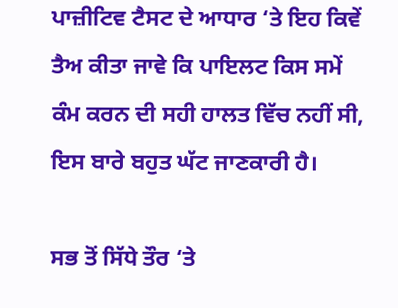ਪਾਜ਼ੀਟਿਵ ਟੈਸਟ ਦੇ ਆਧਾਰ ‘ਤੇ ਇਹ ਕਿਵੇਂ ਤੈਅ ਕੀਤਾ ਜਾਵੇ ਕਿ ਪਾਇਲਟ ਕਿਸ ਸਮੇਂ ਕੰਮ ਕਰਨ ਦੀ ਸਹੀ ਹਾਲਤ ਵਿੱਚ ਨਹੀਂ ਸੀ, ਇਸ ਬਾਰੇ ਬਹੁਤ ਘੱਟ ਜਾਣਕਾਰੀ ਹੈ।

ਸਭ ਤੋਂ ਸਿੱਧੇ ਤੌਰ ‘ਤੇ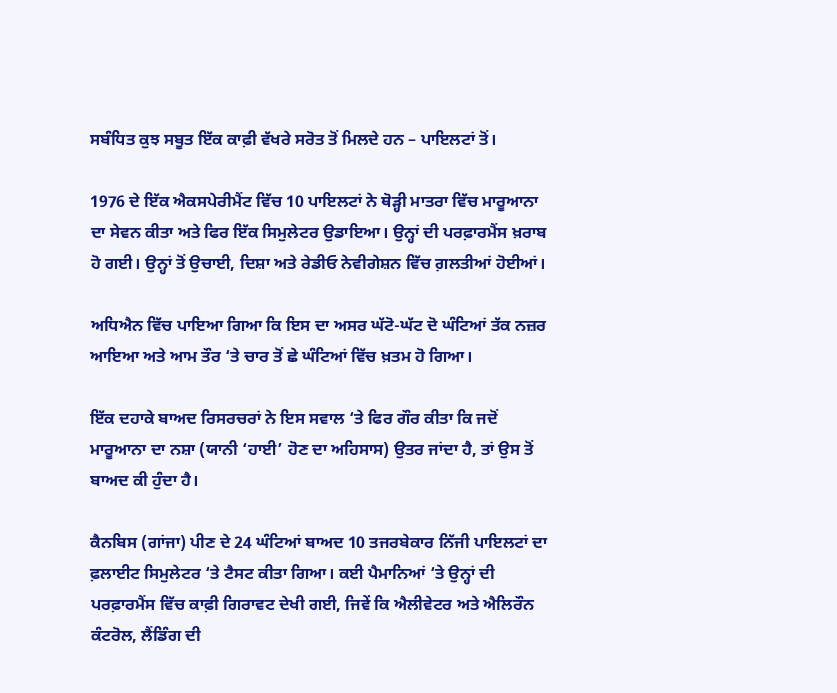ਸਬੰਧਿਤ ਕੁਝ ਸਬੂਤ ਇੱਕ ਕਾਫ਼ੀ ਵੱਖਰੇ ਸਰੋਤ ਤੋਂ ਮਿਲਦੇ ਹਨ – ਪਾਇਲਟਾਂ ਤੋਂ।

1976 ਦੇ ਇੱਕ ਐਕਸਪੇਰੀਮੈਂਟ ਵਿੱਚ 10 ਪਾਇਲਟਾਂ ਨੇ ਥੋੜ੍ਹੀ ਮਾਤਰਾ ਵਿੱਚ ਮਾਰੂਆਨਾ ਦਾ ਸੇਵਨ ਕੀਤਾ ਅਤੇ ਫਿਰ ਇੱਕ ਸਿਮੁਲੇਟਰ ਉਡਾਇਆ। ਉਨ੍ਹਾਂ ਦੀ ਪਰਫ਼ਾਰਮੈਂਸ ਖ਼ਰਾਬ ਹੋ ਗਈ। ਉਨ੍ਹਾਂ ਤੋਂ ਉਚਾਈ, ਦਿਸ਼ਾ ਅਤੇ ਰੇਡੀਓ ਨੇਵੀਗੇਸ਼ਨ ਵਿੱਚ ਗ਼ਲਤੀਆਂ ਹੋਈਆਂ।

ਅਧਿਐਨ ਵਿੱਚ ਪਾਇਆ ਗਿਆ ਕਿ ਇਸ ਦਾ ਅਸਰ ਘੱਟੋ-ਘੱਟ ਦੋ ਘੰਟਿਆਂ ਤੱਕ ਨਜ਼ਰ ਆਇਆ ਅਤੇ ਆਮ ਤੌਰ ‘ਤੇ ਚਾਰ ਤੋਂ ਛੇ ਘੰਟਿਆਂ ਵਿੱਚ ਖ਼ਤਮ ਹੋ ਗਿਆ।

ਇੱਕ ਦਹਾਕੇ ਬਾਅਦ ਰਿਸਰਚਰਾਂ ਨੇ ਇਸ ਸਵਾਲ ‘ਤੇ ਫਿਰ ਗੌਰ ਕੀਤਾ ਕਿ ਜਦੋਂ ਮਾਰੂਆਨਾ ਦਾ ਨਸ਼ਾ (ਯਾਨੀ ‘ਹਾਈ’ ਹੋਣ ਦਾ ਅਹਿਸਾਸ) ਉਤਰ ਜਾਂਦਾ ਹੈ, ਤਾਂ ਉਸ ਤੋਂ ਬਾਅਦ ਕੀ ਹੁੰਦਾ ਹੈ।

ਕੈਨਬਿਸ (ਗਾਂਜਾ) ਪੀਣ ਦੇ 24 ਘੰਟਿਆਂ ਬਾਅਦ 10 ਤਜਰਬੇਕਾਰ ਨਿੱਜੀ ਪਾਇਲਟਾਂ ਦਾ ਫ਼ਲਾਈਟ ਸਿਮੁਲੇਟਰ ‘ਤੇ ਟੈਸਟ ਕੀਤਾ ਗਿਆ। ਕਈ ਪੈਮਾਨਿਆਂ ‘ਤੇ ਉਨ੍ਹਾਂ ਦੀ ਪਰਫ਼ਾਰਮੈਂਸ ਵਿੱਚ ਕਾਫ਼ੀ ਗਿਰਾਵਟ ਦੇਖੀ ਗਈ, ਜਿਵੇਂ ਕਿ ਐਲੀਵੇਟਰ ਅਤੇ ਐਲਿਰੌਨ ਕੰਟਰੋਲ, ਲੈਂਡਿੰਗ ਦੀ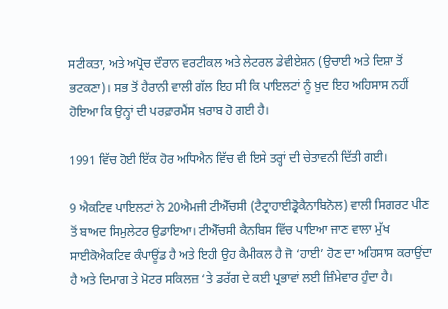ਸਟੀਕਤਾ, ਅਤੇ ਅਪ੍ਰੋਚ ਦੌਰਾਨ ਵਰਟੀਕਲ ਅਤੇ ਲੇਟਰਲ ਡੇਵੀਏਸ਼ਨ (ਉਚਾਈ ਅਤੇ ਦਿਸ਼ਾ ਤੋਂ ਭਟਕਣਾ)। ਸਭ ਤੋਂ ਹੈਰਾਨੀ ਵਾਲੀ ਗੱਲ ਇਹ ਸੀ ਕਿ ਪਾਇਲਟਾਂ ਨੂੰ ਖ਼ੁਦ ਇਹ ਅਹਿਸਾਸ ਨਹੀਂ ਹੋਇਆ ਕਿ ਉਨ੍ਹਾਂ ਦੀ ਪਰਫ਼ਾਰਮੈਂਸ ਖ਼ਰਾਬ ਹੋ ਗਈ ਹੈ।

1991 ਵਿੱਚ ਹੋਈ ਇੱਕ ਹੋਰ ਅਧਿਐਨ ਵਿੱਚ ਵੀ ਇਸੇ ਤਰ੍ਹਾਂ ਦੀ ਚੇਤਾਵਨੀ ਦਿੱਤੀ ਗਈ।

9 ਐਕਟਿਵ ਪਾਇਲਟਾਂ ਨੇ 20ਐਮਜੀ ਟੀਐੱਚਸੀ (ਟੈਟ੍ਰਾਹਾਈਡ੍ਰੋਕੈਨਾਬਿਨੋਲ) ਵਾਲੀ ਸਿਗਰਟ ਪੀਣ ਤੋਂ ਬਾਅਦ ਸਿਮੁਲੇਟਰ ਉਡਾਇਆ। ਟੀਐੱਚਸੀ ਕੈਨਬਿਸ ਵਿੱਚ ਪਾਇਆ ਜਾਣ ਵਾਲਾ ਮੁੱਖ ਸਾਈਕੋਐਕਟਿਵ ਕੰਪਾਊਂਡ ਹੈ ਅਤੇ ਇਹੀ ਉਹ ਕੈਮੀਕਲ ਹੈ ਜੋ ‘ਹਾਈ’ ਹੋਣ ਦਾ ਅਹਿਸਾਸ ਕਰਾਉਂਦਾ ਹੈ ਅਤੇ ਦਿਮਾਗ ਤੇ ਮੋਟਰ ਸਕਿਲਜ਼ ‘ਤੇ ਡਰੱਗ ਦੇ ਕਈ ਪ੍ਰਭਾਵਾਂ ਲਈ ਜ਼ਿੰਮੇਵਾਰ ਹੁੰਦਾ ਹੈ।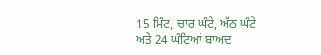15 ਮਿੰਟ, ਚਾਰ ਘੰਟੇ, ਅੱਠ ਘੰਟੇ ਅਤੇ 24 ਘੰਟਿਆਂ ਬਾਅਦ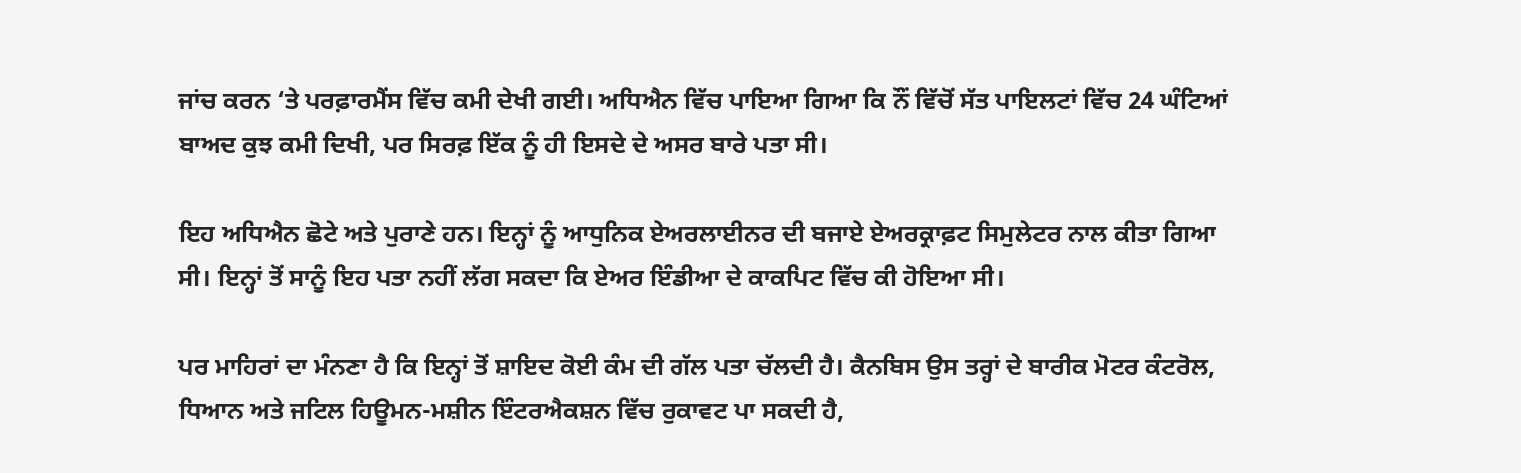ਜਾਂਚ ਕਰਨ ‘ਤੇ ਪਰਫ਼ਾਰਮੈਂਸ ਵਿੱਚ ਕਮੀ ਦੇਖੀ ਗਈ। ਅਧਿਐਨ ਵਿੱਚ ਪਾਇਆ ਗਿਆ ਕਿ ਨੌਂ ਵਿੱਚੋਂ ਸੱਤ ਪਾਇਲਟਾਂ ਵਿੱਚ 24 ਘੰਟਿਆਂ ਬਾਅਦ ਕੁਝ ਕਮੀ ਦਿਖੀ, ਪਰ ਸਿਰਫ਼ ਇੱਕ ਨੂੰ ਹੀ ਇਸਦੇ ਦੇ ਅਸਰ ਬਾਰੇ ਪਤਾ ਸੀ।

ਇਹ ਅਧਿਐਨ ਛੋਟੇ ਅਤੇ ਪੁਰਾਣੇ ਹਨ। ਇਨ੍ਹਾਂ ਨੂੰ ਆਧੁਨਿਕ ਏਅਰਲਾਈਨਰ ਦੀ ਬਜਾਏ ਏਅਰਕ੍ਰਾਫ਼ਟ ਸਿਮੁਲੇਟਰ ਨਾਲ ਕੀਤਾ ਗਿਆ ਸੀ। ਇਨ੍ਹਾਂ ਤੋਂ ਸਾਨੂੰ ਇਹ ਪਤਾ ਨਹੀਂ ਲੱਗ ਸਕਦਾ ਕਿ ਏਅਰ ਇੰਡੀਆ ਦੇ ਕਾਕਪਿਟ ਵਿੱਚ ਕੀ ਹੋਇਆ ਸੀ।

ਪਰ ਮਾਹਿਰਾਂ ਦਾ ਮੰਨਣਾ ਹੈ ਕਿ ਇਨ੍ਹਾਂ ਤੋਂ ਸ਼ਾਇਦ ਕੋਈ ਕੰਮ ਦੀ ਗੱਲ ਪਤਾ ਚੱਲਦੀ ਹੈ। ਕੈਨਬਿਸ ਉਸ ਤਰ੍ਹਾਂ ਦੇ ਬਾਰੀਕ ਮੋਟਰ ਕੰਟਰੋਲ, ਧਿਆਨ ਅਤੇ ਜਟਿਲ ਹਿਊਮਨ-ਮਸ਼ੀਨ ਇੰਟਰਐਕਸ਼ਨ ਵਿੱਚ ਰੁਕਾਵਟ ਪਾ ਸਕਦੀ ਹੈ,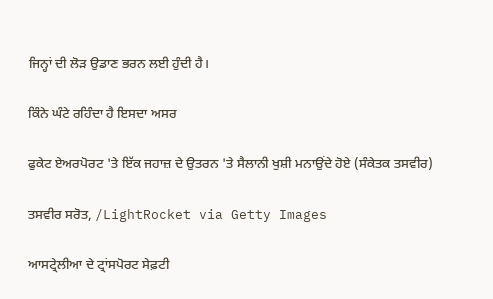ਜਿਨ੍ਹਾਂ ਦੀ ਲੋੜ ਉਡਾਣ ਭਰਨ ਲਈ ਹੁੰਦੀ ਹੈ।

ਕਿੰਨੇ ਘੰਟੇ ਰਹਿੰਦਾ ਹੈ ਇਸਦਾ ਅਸਰ

ਫੁਕੇਟ ਏਅਰਪੋਰਟ 'ਤੇ ਇੱਕ ਜਹਾਜ਼ ਦੇ ਉਤਰਨ 'ਤੇ ਸੈਲਾਨੀ ਖੁਸ਼ੀ ਮਨਾਉਂਦੇ ਹੋਏ (ਸੰਕੇਤਕ ਤਸਵੀਰ)

ਤਸਵੀਰ ਸਰੋਤ, /LightRocket via Getty Images

ਆਸਟ੍ਰੇਲੀਆ ਦੇ ਟ੍ਰਾਂਸਪੋਰਟ ਸੇਫ਼ਟੀ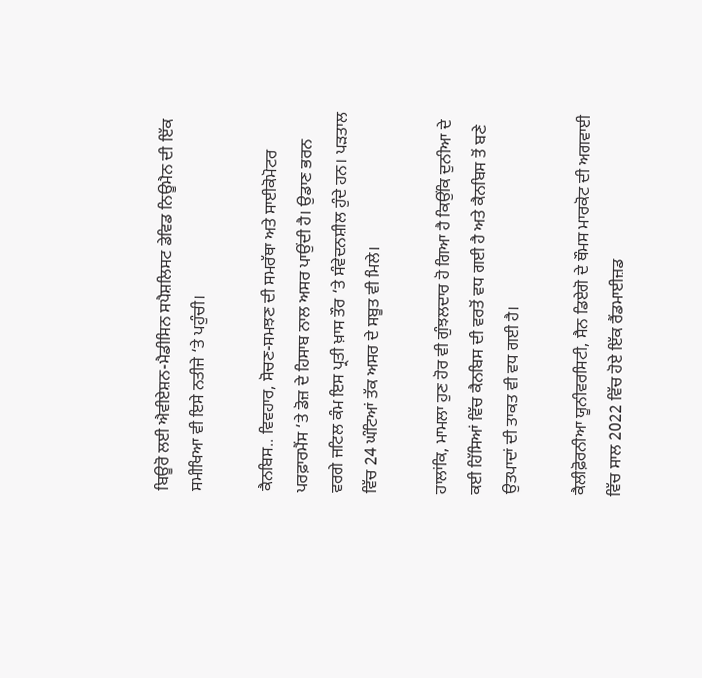ਬਿਊਰੋ ਲਈ ਐਵੀਏਸ਼ਨ-ਮੈਡੀਸਿਨ ਸਪੈਸ਼ਲਿਸਟ ਡੇਵਿਡ ਨਿਊਮੈਨ ਦੀ ਇੱਕ ਸਮੀਖਿਆ ਵੀ ਇਸੇ ਨਤੀਜੇ ‘ਤੇ ਪਹੁੰਚੀ।

ਕੈਨਬਿਸ.. ਵਿਵਹਾਰ, ਸੋਚਣ-ਸਮਝਣ ਦੀ ਸਮਰੱਥਾ ਅਤੇ ਸਾਈਕੋਮੋਟਰ ਪਰਫ਼ਾਰਮੈਂਸ ‘ਤੇ ਡੋਜ਼ ਦੇ ਹਿਸਾਬ ਨਾਲ ਅਸਰ ਪਾਉਂਦੀ ਹੈ। ਉਡਾਣ ਭਰਨ ਵਰਗੇ ਜਟਿਲ ਕੰਮ ਇਸ ਪ੍ਰਤੀ ਖ਼ਾਸ ਤੌਰ ‘ਤੇ ਸੰਵੇਦਨਸ਼ੀਲ ਹੁੰਦੇ ਹਨ। ਪੜਤਾਲ ਵਿੱਚ 24 ਘੰਟਿਆਂ ਤੱਕ ਅਸਰ ਦੇ ਸਬੂਤ ਵੀ ਮਿਲੇ।

ਹਾਲਾਂਕਿ, ਮਾਮਲਾ ਹੁਣ ਹੋਰ ਵੀ ਗੁੰਝਲਦਾਰ ਹੋ ਗਿਆ ਹੈ ਕਿਉਂਕਿ ਦੁਨੀਆ ਦੇ ਕਈ ਹਿੱਸਿਆਂ ਵਿੱਚ ਕੈਨਬਿਸ ਦੀ ਵਰਤੋਂ ਵਧ ਗਈ ਹੈ ਅਤੇ ਕੈਨਬਿਸ ਤੋਂ ਬਣੇ ਉਤਪਾਦਾਂ ਦੀ ਤਾਕਤ ਵੀ ਵਧ ਗਈ ਹੈ।

ਕੈਲੀਫ਼ੋਰਨੀਆ ਯੂਨੀਵਰਸਿਟੀ, ਸੈਨ ਡਿਏਗੋ ਦੇ ਥੌਮਸ ਮਾਰਕੋਟ ਦੀ ਅਗਵਾਈ ਵਿੱਚ ਸਾਲ 2022 ਵਿੱਚ ਹੋਏ ਇੱਕ ਰੈਂਡਮਾਈਜ਼ਡ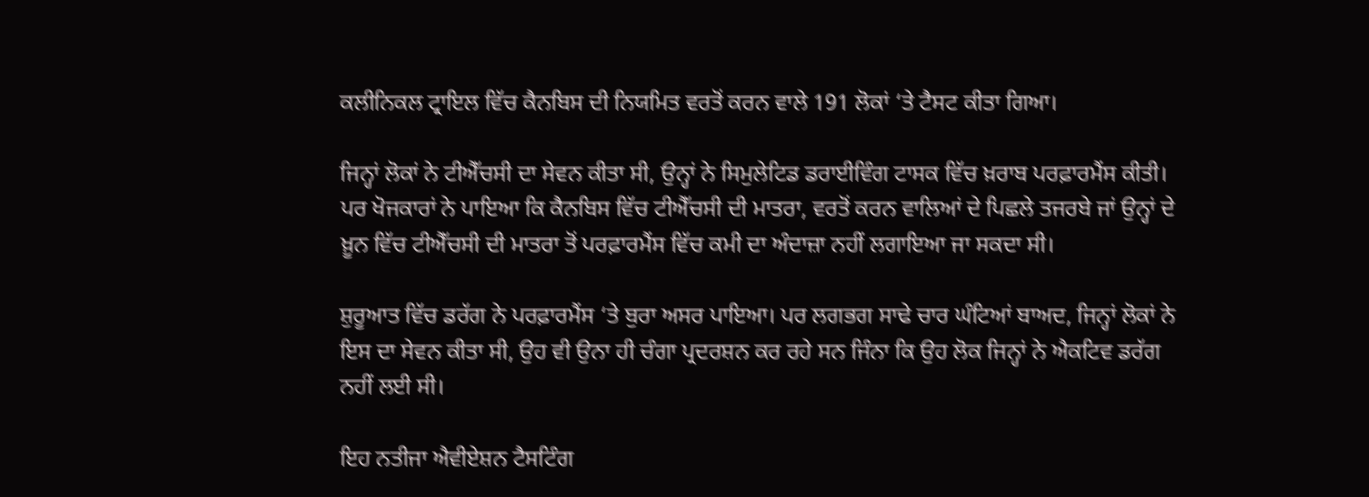ਕਲੀਨਿਕਲ ਟ੍ਰਾਇਲ ਵਿੱਚ ਕੈਨਬਿਸ ਦੀ ਨਿਯਮਿਤ ਵਰਤੋਂ ਕਰਨ ਵਾਲੇ 191 ਲੋਕਾਂ ‘ਤੇ ਟੈਸਟ ਕੀਤਾ ਗਿਆ।

ਜਿਨ੍ਹਾਂ ਲੋਕਾਂ ਨੇ ਟੀਐੱਚਸੀ ਦਾ ਸੇਵਨ ਕੀਤਾ ਸੀ, ਉਨ੍ਹਾਂ ਨੇ ਸਿਮੁਲੇਟਿਡ ਡਰਾਈਵਿੰਗ ਟਾਸਕ ਵਿੱਚ ਖ਼ਰਾਬ ਪਰਫ਼ਾਰਮੈਂਸ ਕੀਤੀ। ਪਰ ਖੋਜਕਾਰਾਂ ਨੇ ਪਾਇਆ ਕਿ ਕੈਨਬਿਸ ਵਿੱਚ ਟੀਐੱਚਸੀ ਦੀ ਮਾਤਰਾ, ਵਰਤੋਂ ਕਰਨ ਵਾਲਿਆਂ ਦੇ ਪਿਛਲੇ ਤਜਰਬੇ ਜਾਂ ਉਨ੍ਹਾਂ ਦੇ ਖ਼ੂਨ ਵਿੱਚ ਟੀਐੱਚਸੀ ਦੀ ਮਾਤਰਾ ਤੋਂ ਪਰਫ਼ਾਰਮੈਂਸ ਵਿੱਚ ਕਮੀ ਦਾ ਅੰਦਾਜ਼ਾ ਨਹੀਂ ਲਗਾਇਆ ਜਾ ਸਕਦਾ ਸੀ।

ਸ਼ੁਰੂਆਤ ਵਿੱਚ ਡਰੱਗ ਨੇ ਪਰਫ਼ਾਰਮੈਂਸ ‘ਤੇ ਬੁਰਾ ਅਸਰ ਪਾਇਆ। ਪਰ ਲਗਭਗ ਸਾਢੇ ਚਾਰ ਘੰਟਿਆਂ ਬਾਅਦ, ਜਿਨ੍ਹਾਂ ਲੋਕਾਂ ਨੇ ਇਸ ਦਾ ਸੇਵਨ ਕੀਤਾ ਸੀ, ਉਹ ਵੀ ਉਨਾ ਹੀ ਚੰਗਾ ਪ੍ਰਦਰਸ਼ਨ ਕਰ ਰਹੇ ਸਨ ਜਿੰਨਾ ਕਿ ਉਹ ਲੋਕ ਜਿਨ੍ਹਾਂ ਨੇ ਐਕਟਿਵ ਡਰੱਗ ਨਹੀਂ ਲਈ ਸੀ।

ਇਹ ਨਤੀਜਾ ਐਵੀਏਸ਼ਨ ਟੈਸਟਿੰਗ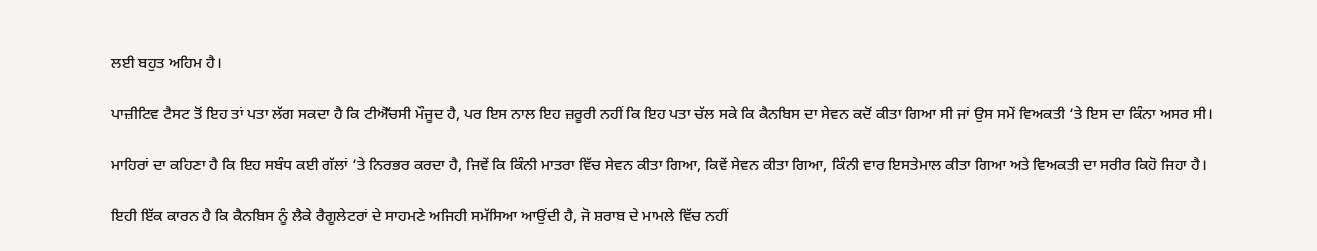ਲਈ ਬਹੁਤ ਅਹਿਮ ਹੈ।

ਪਾਜ਼ੀਟਿਵ ਟੈਸਟ ਤੋਂ ਇਹ ਤਾਂ ਪਤਾ ਲੱਗ ਸਕਦਾ ਹੈ ਕਿ ਟੀਐੱਚਸੀ ਮੌਜੂਦ ਹੈ, ਪਰ ਇਸ ਨਾਲ ਇਹ ਜ਼ਰੂਰੀ ਨਹੀਂ ਕਿ ਇਹ ਪਤਾ ਚੱਲ ਸਕੇ ਕਿ ਕੈਨਬਿਸ ਦਾ ਸੇਵਨ ਕਦੋਂ ਕੀਤਾ ਗਿਆ ਸੀ ਜਾਂ ਉਸ ਸਮੇਂ ਵਿਅਕਤੀ ‘ਤੇ ਇਸ ਦਾ ਕਿੰਨਾ ਅਸਰ ਸੀ।

ਮਾਹਿਰਾਂ ਦਾ ਕਹਿਣਾ ਹੈ ਕਿ ਇਹ ਸਬੰਧ ਕਈ ਗੱਲਾਂ ‘ਤੇ ਨਿਰਭਰ ਕਰਦਾ ਹੈ, ਜਿਵੇਂ ਕਿ ਕਿੰਨੀ ਮਾਤਰਾ ਵਿੱਚ ਸੇਵਨ ਕੀਤਾ ਗਿਆ, ਕਿਵੇਂ ਸੇਵਨ ਕੀਤਾ ਗਿਆ, ਕਿੰਨੀ ਵਾਰ ਇਸਤੇਮਾਲ ਕੀਤਾ ਗਿਆ ਅਤੇ ਵਿਅਕਤੀ ਦਾ ਸਰੀਰ ਕਿਹੋ ਜਿਹਾ ਹੈ।

ਇਹੀ ਇੱਕ ਕਾਰਨ ਹੈ ਕਿ ਕੈਨਬਿਸ ਨੂੰ ਲੈਕੇ ਰੈਗੂਲੇਟਰਾਂ ਦੇ ਸਾਹਮਣੇ ਅਜਿਹੀ ਸਮੱਸਿਆ ਆਉਂਦੀ ਹੈ, ਜੋ ਸ਼ਰਾਬ ਦੇ ਮਾਮਲੇ ਵਿੱਚ ਨਹੀਂ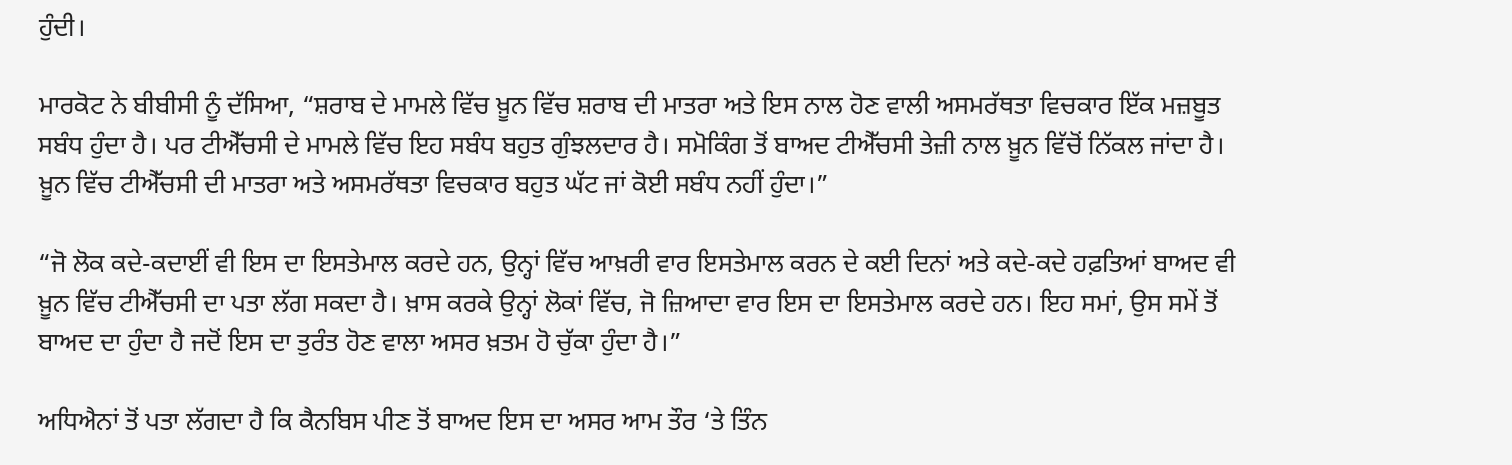ਹੁੰਦੀ।

ਮਾਰਕੋਟ ਨੇ ਬੀਬੀਸੀ ਨੂੰ ਦੱਸਿਆ, “ਸ਼ਰਾਬ ਦੇ ਮਾਮਲੇ ਵਿੱਚ ਖ਼ੂਨ ਵਿੱਚ ਸ਼ਰਾਬ ਦੀ ਮਾਤਰਾ ਅਤੇ ਇਸ ਨਾਲ ਹੋਣ ਵਾਲੀ ਅਸਮਰੱਥਤਾ ਵਿਚਕਾਰ ਇੱਕ ਮਜ਼ਬੂਤ ਸਬੰਧ ਹੁੰਦਾ ਹੈ। ਪਰ ਟੀਐੱਚਸੀ ਦੇ ਮਾਮਲੇ ਵਿੱਚ ਇਹ ਸਬੰਧ ਬਹੁਤ ਗੁੰਝਲਦਾਰ ਹੈ। ਸਮੋਕਿੰਗ ਤੋਂ ਬਾਅਦ ਟੀਐੱਚਸੀ ਤੇਜ਼ੀ ਨਾਲ ਖ਼ੂਨ ਵਿੱਚੋਂ ਨਿੱਕਲ ਜਾਂਦਾ ਹੈ। ਖ਼ੂਨ ਵਿੱਚ ਟੀਐੱਚਸੀ ਦੀ ਮਾਤਰਾ ਅਤੇ ਅਸਮਰੱਥਤਾ ਵਿਚਕਾਰ ਬਹੁਤ ਘੱਟ ਜਾਂ ਕੋਈ ਸਬੰਧ ਨਹੀਂ ਹੁੰਦਾ।”

“ਜੋ ਲੋਕ ਕਦੇ-ਕਦਾਈਂ ਵੀ ਇਸ ਦਾ ਇਸਤੇਮਾਲ ਕਰਦੇ ਹਨ, ਉਨ੍ਹਾਂ ਵਿੱਚ ਆਖ਼ਰੀ ਵਾਰ ਇਸਤੇਮਾਲ ਕਰਨ ਦੇ ਕਈ ਦਿਨਾਂ ਅਤੇ ਕਦੇ-ਕਦੇ ਹਫ਼ਤਿਆਂ ਬਾਅਦ ਵੀ ਖ਼ੂਨ ਵਿੱਚ ਟੀਐੱਚਸੀ ਦਾ ਪਤਾ ਲੱਗ ਸਕਦਾ ਹੈ। ਖ਼ਾਸ ਕਰਕੇ ਉਨ੍ਹਾਂ ਲੋਕਾਂ ਵਿੱਚ, ਜੋ ਜ਼ਿਆਦਾ ਵਾਰ ਇਸ ਦਾ ਇਸਤੇਮਾਲ ਕਰਦੇ ਹਨ। ਇਹ ਸਮਾਂ, ਉਸ ਸਮੇਂ ਤੋਂ ਬਾਅਦ ਦਾ ਹੁੰਦਾ ਹੈ ਜਦੋਂ ਇਸ ਦਾ ਤੁਰੰਤ ਹੋਣ ਵਾਲਾ ਅਸਰ ਖ਼ਤਮ ਹੋ ਚੁੱਕਾ ਹੁੰਦਾ ਹੈ।”

ਅਧਿਐਨਾਂ ਤੋਂ ਪਤਾ ਲੱਗਦਾ ਹੈ ਕਿ ਕੈਨਬਿਸ ਪੀਣ ਤੋਂ ਬਾਅਦ ਇਸ ਦਾ ਅਸਰ ਆਮ ਤੌਰ ‘ਤੇ ਤਿੰਨ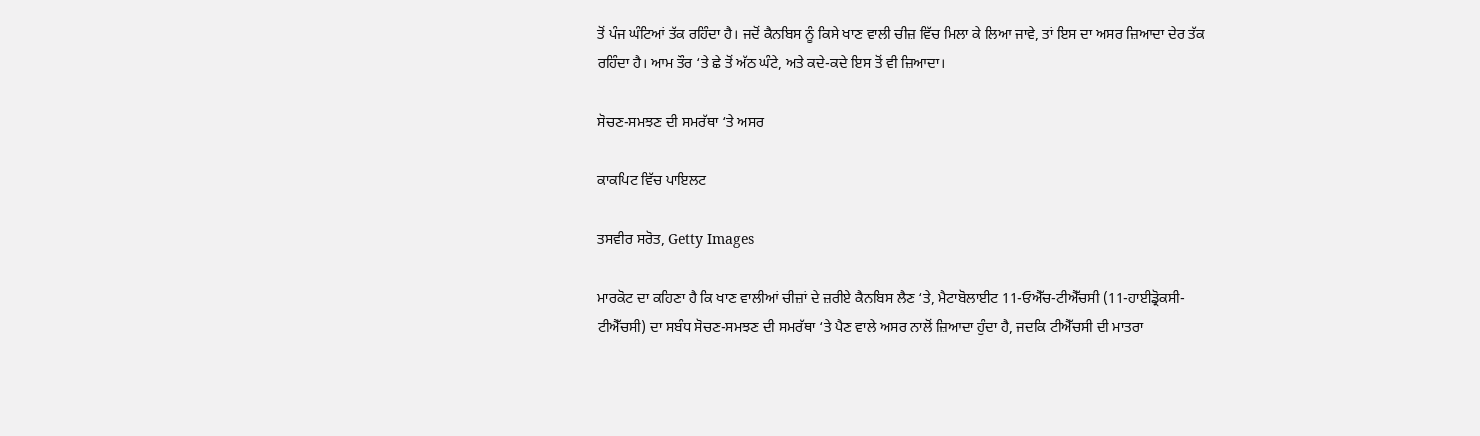ਤੋਂ ਪੰਜ ਘੰਟਿਆਂ ਤੱਕ ਰਹਿੰਦਾ ਹੈ। ਜਦੋਂ ਕੈਨਬਿਸ ਨੂੰ ਕਿਸੇ ਖਾਣ ਵਾਲੀ ਚੀਜ਼ ਵਿੱਚ ਮਿਲਾ ਕੇ ਲਿਆ ਜਾਵੇ, ਤਾਂ ਇਸ ਦਾ ਅਸਰ ਜ਼ਿਆਦਾ ਦੇਰ ਤੱਕ ਰਹਿੰਦਾ ਹੈ। ਆਮ ਤੌਰ ‘ਤੇ ਛੇ ਤੋਂ ਅੱਠ ਘੰਟੇ, ਅਤੇ ਕਦੇ-ਕਦੇ ਇਸ ਤੋਂ ਵੀ ਜ਼ਿਆਦਾ।

ਸੋਚਣ-ਸਮਝਣ ਦੀ ਸਮਰੱਥਾ ‘ਤੇ ਅਸਰ

ਕਾਕਪਿਟ ਵਿੱਚ ਪਾਇਲਟ

ਤਸਵੀਰ ਸਰੋਤ, Getty Images

ਮਾਰਕੋਟ ਦਾ ਕਹਿਣਾ ਹੈ ਕਿ ਖਾਣ ਵਾਲੀਆਂ ਚੀਜ਼ਾਂ ਦੇ ਜ਼ਰੀਏ ਕੈਨਬਿਸ ਲੈਣ ‘ਤੇ, ਮੈਟਾਬੋਲਾਈਟ 11-ਓਐੱਚ-ਟੀਐੱਚਸੀ (11-ਹਾਈਡ੍ਰੋਕਸੀ-ਟੀਐੱਚਸੀ) ਦਾ ਸਬੰਧ ਸੋਚਣ-ਸਮਝਣ ਦੀ ਸਮਰੱਥਾ ‘ਤੇ ਪੈਣ ਵਾਲੇ ਅਸਰ ਨਾਲੋਂ ਜ਼ਿਆਦਾ ਹੁੰਦਾ ਹੈ, ਜਦਕਿ ਟੀਐੱਚਸੀ ਦੀ ਮਾਤਰਾ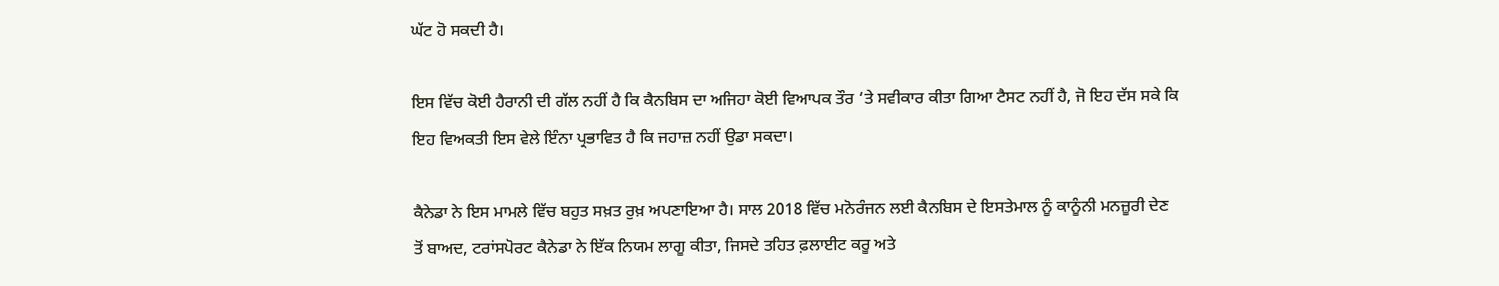ਘੱਟ ਹੋ ਸਕਦੀ ਹੈ।

ਇਸ ਵਿੱਚ ਕੋਈ ਹੈਰਾਨੀ ਦੀ ਗੱਲ ਨਹੀਂ ਹੈ ਕਿ ਕੈਨਬਿਸ ਦਾ ਅਜਿਹਾ ਕੋਈ ਵਿਆਪਕ ਤੌਰ ‘ਤੇ ਸਵੀਕਾਰ ਕੀਤਾ ਗਿਆ ਟੈਸਟ ਨਹੀਂ ਹੈ, ਜੋ ਇਹ ਦੱਸ ਸਕੇ ਕਿ ਇਹ ਵਿਅਕਤੀ ਇਸ ਵੇਲੇ ਇੰਨਾ ਪ੍ਰਭਾਵਿਤ ਹੈ ਕਿ ਜਹਾਜ਼ ਨਹੀਂ ਉਡਾ ਸਕਦਾ।

ਕੈਨੇਡਾ ਨੇ ਇਸ ਮਾਮਲੇ ਵਿੱਚ ਬਹੁਤ ਸਖ਼ਤ ਰੁਖ਼ ਅਪਣਾਇਆ ਹੈ। ਸਾਲ 2018 ਵਿੱਚ ਮਨੋਰੰਜਨ ਲਈ ਕੈਨਬਿਸ ਦੇ ਇਸਤੇਮਾਲ ਨੂੰ ਕਾਨੂੰਨੀ ਮਨਜ਼ੂਰੀ ਦੇਣ ਤੋਂ ਬਾਅਦ, ਟਰਾਂਸਪੋਰਟ ਕੈਨੇਡਾ ਨੇ ਇੱਕ ਨਿਯਮ ਲਾਗੂ ਕੀਤਾ, ਜਿਸਦੇ ਤਹਿਤ ਫ਼ਲਾਈਟ ਕਰੂ ਅਤੇ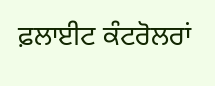ਫ਼ਲਾਈਟ ਕੰਟਰੋਲਰਾਂ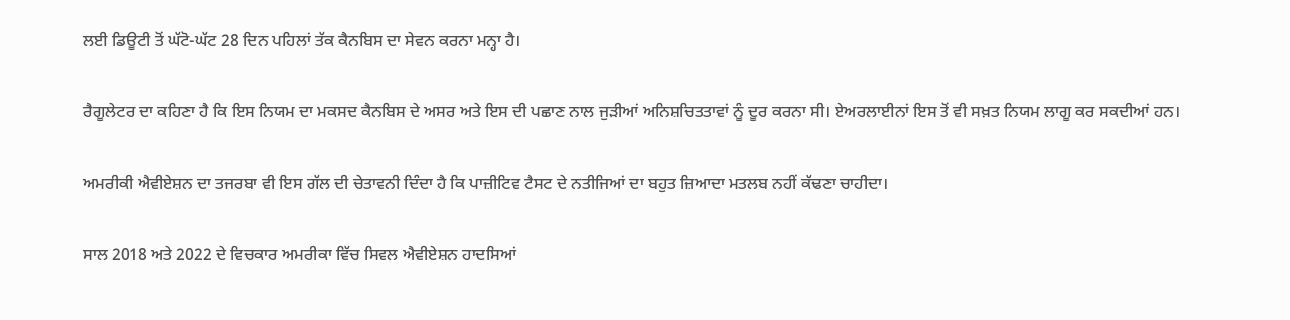ਲਈ ਡਿਊਟੀ ਤੋਂ ਘੱਟੋ-ਘੱਟ 28 ਦਿਨ ਪਹਿਲਾਂ ਤੱਕ ਕੈਨਬਿਸ ਦਾ ਸੇਵਨ ਕਰਨਾ ਮਨ੍ਹਾ ਹੈ।

ਰੈਗੂਲੇਟਰ ਦਾ ਕਹਿਣਾ ਹੈ ਕਿ ਇਸ ਨਿਯਮ ਦਾ ਮਕਸਦ ਕੈਨਬਿਸ ਦੇ ਅਸਰ ਅਤੇ ਇਸ ਦੀ ਪਛਾਣ ਨਾਲ ਜੁੜੀਆਂ ਅਨਿਸ਼ਚਿਤਤਾਵਾਂ ਨੂੰ ਦੂਰ ਕਰਨਾ ਸੀ। ਏਅਰਲਾਈਨਾਂ ਇਸ ਤੋਂ ਵੀ ਸਖ਼ਤ ਨਿਯਮ ਲਾਗੂ ਕਰ ਸਕਦੀਆਂ ਹਨ।

ਅਮਰੀਕੀ ਐਵੀਏਸ਼ਨ ਦਾ ਤਜਰਬਾ ਵੀ ਇਸ ਗੱਲ ਦੀ ਚੇਤਾਵਨੀ ਦਿੰਦਾ ਹੈ ਕਿ ਪਾਜ਼ੀਟਿਵ ਟੈਸਟ ਦੇ ਨਤੀਜਿਆਂ ਦਾ ਬਹੁਤ ਜ਼ਿਆਦਾ ਮਤਲਬ ਨਹੀਂ ਕੱਢਣਾ ਚਾਹੀਦਾ।

ਸਾਲ 2018 ਅਤੇ 2022 ਦੇ ਵਿਚਕਾਰ ਅਮਰੀਕਾ ਵਿੱਚ ਸਿਵਲ ਐਵੀਏਸ਼ਨ ਹਾਦਸਿਆਂ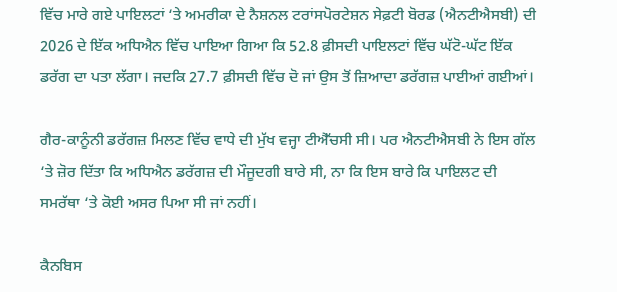ਵਿੱਚ ਮਾਰੇ ਗਏ ਪਾਇਲਟਾਂ ‘ਤੇ ਅਮਰੀਕਾ ਦੇ ਨੈਸ਼ਨਲ ਟਰਾਂਸਪੋਰਟੇਸ਼ਨ ਸੇਫ਼ਟੀ ਬੋਰਡ (ਐਨਟੀਐਸਬੀ) ਦੀ 2026 ਦੇ ਇੱਕ ਅਧਿਐਨ ਵਿੱਚ ਪਾਇਆ ਗਿਆ ਕਿ 52.8 ਫ਼ੀਸਦੀ ਪਾਇਲਟਾਂ ਵਿੱਚ ਘੱਟੋ-ਘੱਟ ਇੱਕ ਡਰੱਗ ਦਾ ਪਤਾ ਲੱਗਾ। ਜਦਕਿ 27.7 ਫ਼ੀਸਦੀ ਵਿੱਚ ਦੋ ਜਾਂ ਉਸ ਤੋਂ ਜ਼ਿਆਦਾ ਡਰੱਗਜ਼ ਪਾਈਆਂ ਗਈਆਂ।

ਗੈਰ-ਕਾਨੂੰਨੀ ਡਰੱਗਜ਼ ਮਿਲਣ ਵਿੱਚ ਵਾਧੇ ਦੀ ਮੁੱਖ ਵਜ੍ਹਾ ਟੀਐੱਚਸੀ ਸੀ। ਪਰ ਐਨਟੀਐਸਬੀ ਨੇ ਇਸ ਗੱਲ ‘ਤੇ ਜ਼ੋਰ ਦਿੱਤਾ ਕਿ ਅਧਿਐਨ ਡਰੱਗਜ਼ ਦੀ ਮੌਜੂਦਗੀ ਬਾਰੇ ਸੀ, ਨਾ ਕਿ ਇਸ ਬਾਰੇ ਕਿ ਪਾਇਲਟ ਦੀ ਸਮਰੱਥਾ ‘ਤੇ ਕੋਈ ਅਸਰ ਪਿਆ ਸੀ ਜਾਂ ਨਹੀਂ।

ਕੈਨਬਿਸ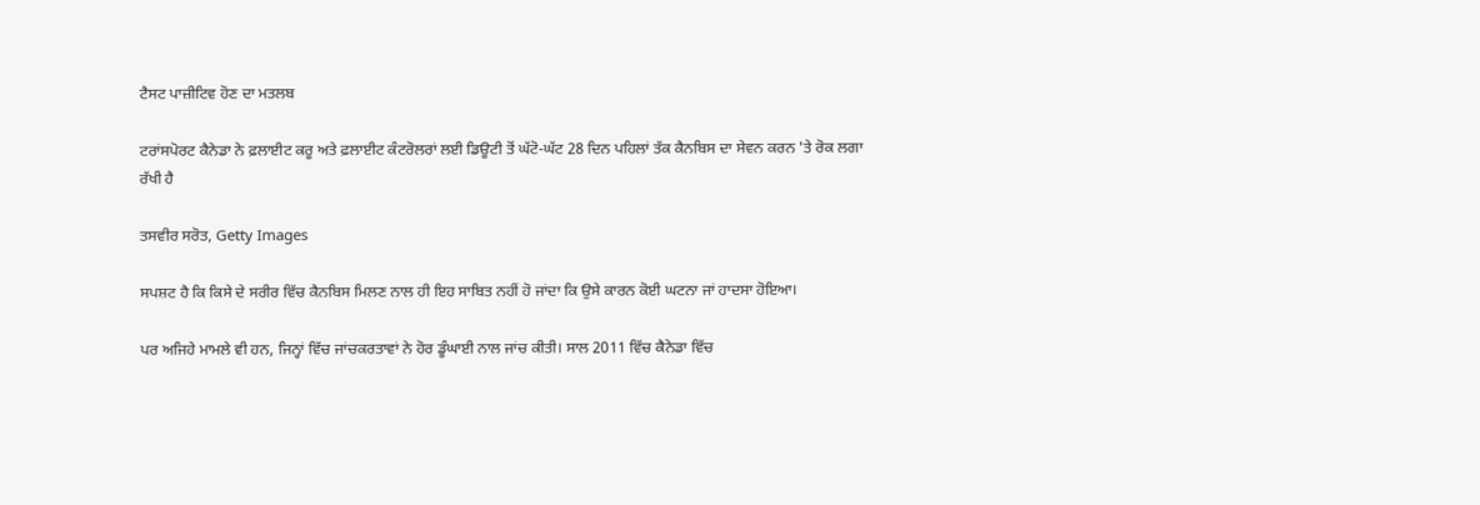ਟੈਸਟ ਪਾਜ਼ੀਟਿਵ ਹੋਣ ਦਾ ਮਤਲਬ

ਟਰਾਂਸਪੋਰਟ ਕੈਨੇਡਾ ਨੇ ਫ਼ਲਾਈਟ ਕਰੂ ਅਤੇ ਫ਼ਲਾਈਟ ਕੰਟਰੋਲਰਾਂ ਲਈ ਡਿਊਟੀ ਤੋਂ ਘੱਟੋ-ਘੱਟ 28 ਦਿਨ ਪਹਿਲਾਂ ਤੱਕ ਕੈਨਬਿਸ ਦਾ ਸੇਵਨ ਕਰਨ 'ਤੇ ਰੋਕ ਲਗਾ ਰੱਖੀ ਹੈ

ਤਸਵੀਰ ਸਰੋਤ, Getty Images

ਸਪਸ਼ਟ ਹੈ ਕਿ ਕਿਸੇ ਦੇ ਸਰੀਰ ਵਿੱਚ ਕੈਨਬਿਸ ਮਿਲਣ ਨਾਲ ਹੀ ਇਹ ਸਾਬਿਤ ਨਹੀਂ ਹੋ ਜਾਂਦਾ ਕਿ ਉਸੇ ਕਾਰਨ ਕੋਈ ਘਟਨਾ ਜਾਂ ਹਾਦਸਾ ਹੋਇਆ।

ਪਰ ਅਜਿਹੇ ਮਾਮਲੇ ਵੀ ਹਨ, ਜਿਨ੍ਹਾਂ ਵਿੱਚ ਜਾਂਚਕਰਤਾਵਾਂ ਨੇ ਹੋਰ ਡੂੰਘਾਈ ਨਾਲ ਜਾਂਚ ਕੀਤੀ। ਸਾਲ 2011 ਵਿੱਚ ਕੈਨੇਡਾ ਵਿੱਚ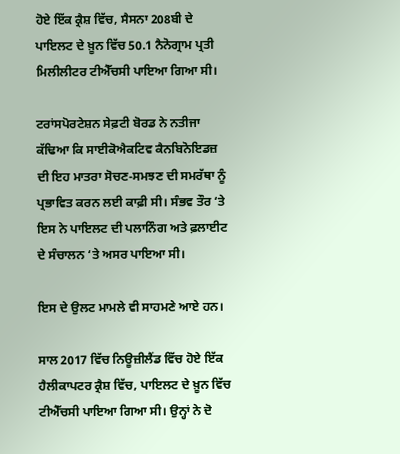ਹੋਏ ਇੱਕ ਕ੍ਰੈਸ਼ ਵਿੱਚ, ਸੈਸਨਾ 208ਬੀ ਦੇ ਪਾਇਲਟ ਦੇ ਖ਼ੂਨ ਵਿੱਚ 50.1 ਨੈਨੋਗ੍ਰਾਮ ਪ੍ਰਤੀ ਮਿਲੀਲੀਟਰ ਟੀਐੱਚਸੀ ਪਾਇਆ ਗਿਆ ਸੀ।

ਟਰਾਂਸਪੋਰਟੇਸ਼ਨ ਸੇਫ਼ਟੀ ਬੋਰਡ ਨੇ ਨਤੀਜਾ ਕੱਢਿਆ ਕਿ ਸਾਈਕੋਐਕਟਿਵ ਕੈਨਬਿਨੋਇਡਜ਼ ਦੀ ਇਹ ਮਾਤਰਾ ਸੋਚਣ-ਸਮਝਣ ਦੀ ਸਮਰੱਥਾ ਨੂੰ ਪ੍ਰਭਾਵਿਤ ਕਰਨ ਲਈ ਕਾਫ਼ੀ ਸੀ। ਸੰਭਵ ਤੌਰ ‘ਤੇ ਇਸ ਨੇ ਪਾਇਲਟ ਦੀ ਪਲਾਨਿੰਗ ਅਤੇ ਫ਼ਲਾਈਟ ਦੇ ਸੰਚਾਲਨ ‘ਤੇ ਅਸਰ ਪਾਇਆ ਸੀ।

ਇਸ ਦੇ ਉਲਟ ਮਾਮਲੇ ਵੀ ਸਾਹਮਣੇ ਆਏ ਹਨ।

ਸਾਲ 2017 ਵਿੱਚ ਨਿਊਜ਼ੀਲੈਂਡ ਵਿੱਚ ਹੋਏ ਇੱਕ ਹੈਲੀਕਾਪਟਰ ਕ੍ਰੈਸ਼ ਵਿੱਚ, ਪਾਇਲਟ ਦੇ ਖ਼ੂਨ ਵਿੱਚ ਟੀਐੱਚਸੀ ਪਾਇਆ ਗਿਆ ਸੀ। ਉਨ੍ਹਾਂ ਨੇ ਦੋ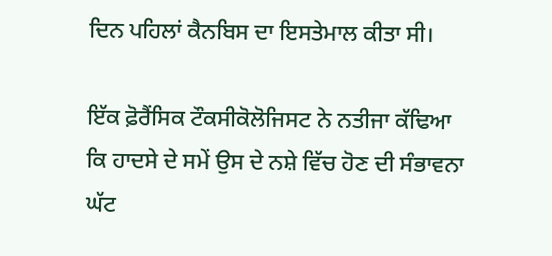ਦਿਨ ਪਹਿਲਾਂ ਕੈਨਬਿਸ ਦਾ ਇਸਤੇਮਾਲ ਕੀਤਾ ਸੀ।

ਇੱਕ ਫ਼ੋਰੈਂਸਿਕ ਟੌਕਸੀਕੋਲੋਜਿਸਟ ਨੇ ਨਤੀਜਾ ਕੱਢਿਆ ਕਿ ਹਾਦਸੇ ਦੇ ਸਮੇਂ ਉਸ ਦੇ ਨਸ਼ੇ ਵਿੱਚ ਹੋਣ ਦੀ ਸੰਭਾਵਨਾ ਘੱਟ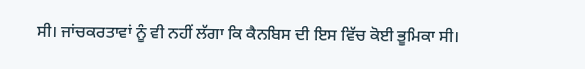ਸੀ। ਜਾਂਚਕਰਤਾਵਾਂ ਨੂੰ ਵੀ ਨਹੀਂ ਲੱਗਾ ਕਿ ਕੈਨਬਿਸ ਦੀ ਇਸ ਵਿੱਚ ਕੋਈ ਭੂਮਿਕਾ ਸੀ।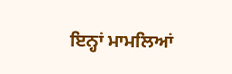ਇਨ੍ਹਾਂ ਮਾਮਲਿਆਂ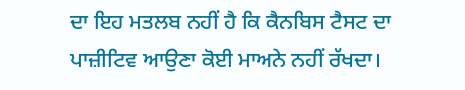ਦਾ ਇਹ ਮਤਲਬ ਨਹੀਂ ਹੈ ਕਿ ਕੈਨਬਿਸ ਟੈਸਟ ਦਾ ਪਾਜ਼ੀਟਿਵ ਆਉਣਾ ਕੋਈ ਮਾਅਨੇ ਨਹੀਂ ਰੱਖਦਾ।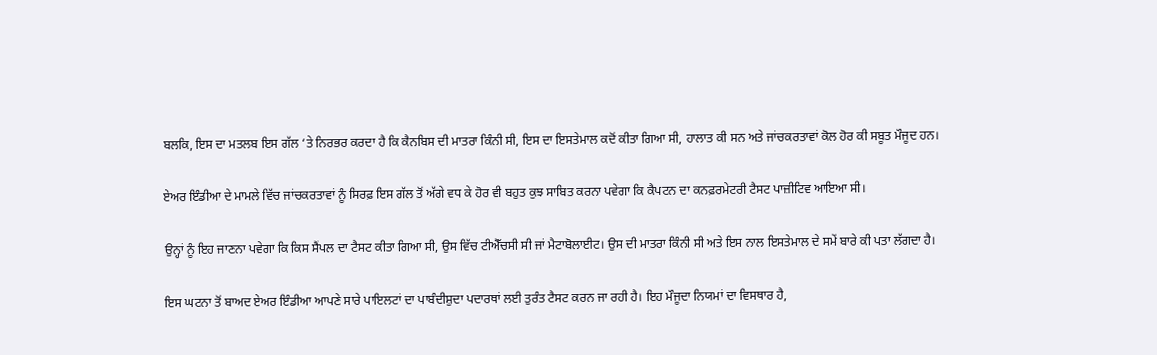ਬਲਕਿ, ਇਸ ਦਾ ਮਤਲਬ ਇਸ ਗੱਲ ‘ਤੇ ਨਿਰਭਰ ਕਰਦਾ ਹੈ ਕਿ ਕੈਨਬਿਸ ਦੀ ਮਾਤਰਾ ਕਿੰਨੀ ਸੀ, ਇਸ ਦਾ ਇਸਤੇਮਾਲ ਕਦੋਂ ਕੀਤਾ ਗਿਆ ਸੀ, ਹਾਲਾਤ ਕੀ ਸਨ ਅਤੇ ਜਾਂਚਕਰਤਾਵਾਂ ਕੋਲ ਹੋਰ ਕੀ ਸਬੂਤ ਮੌਜੂਦ ਹਨ।

ਏਅਰ ਇੰਡੀਆ ਦੇ ਮਾਮਲੇ ਵਿੱਚ ਜਾਂਚਕਰਤਾਵਾਂ ਨੂੰ ਸਿਰਫ਼ ਇਸ ਗੱਲ ਤੋਂ ਅੱਗੇ ਵਧ ਕੇ ਹੋਰ ਵੀ ਬਹੁਤ ਕੁਝ ਸਾਬਿਤ ਕਰਨਾ ਪਵੇਗਾ ਕਿ ਕੈਪਟਨ ਦਾ ਕਨਫ਼ਰਮੇਟਰੀ ਟੈਸਟ ਪਾਜ਼ੀਟਿਵ ਆਇਆ ਸੀ।

ਉਨ੍ਹਾਂ ਨੂੰ ਇਹ ਜਾਣਨਾ ਪਵੇਗਾ ਕਿ ਕਿਸ ਸੈਂਪਲ ਦਾ ਟੈਸਟ ਕੀਤਾ ਗਿਆ ਸੀ, ਉਸ ਵਿੱਚ ਟੀਐੱਚਸੀ ਸੀ ਜਾਂ ਮੈਟਾਬੋਲਾਈਟ। ਉਸ ਦੀ ਮਾਤਰਾ ਕਿੰਨੀ ਸੀ ਅਤੇ ਇਸ ਨਾਲ ਇਸਤੇਮਾਲ ਦੇ ਸਮੇਂ ਬਾਰੇ ਕੀ ਪਤਾ ਲੱਗਦਾ ਹੈ।

ਇਸ ਘਟਨਾ ਤੋਂ ਬਾਅਦ ਏਅਰ ਇੰਡੀਆ ਆਪਣੇ ਸਾਰੇ ਪਾਇਲਟਾਂ ਦਾ ਪਾਬੰਦੀਸ਼ੁਦਾ ਪਦਾਰਥਾਂ ਲਈ ਤੁਰੰਤ ਟੈਸਟ ਕਰਨ ਜਾ ਰਹੀ ਹੈ। ਇਹ ਮੌਜੂਦਾ ਨਿਯਮਾਂ ਦਾ ਵਿਸਥਾਰ ਹੈ,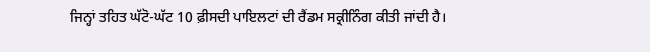ਜਿਨ੍ਹਾਂ ਤਹਿਤ ਘੱਟੋ-ਘੱਟ 10 ਫ਼ੀਸਦੀ ਪਾਇਲਟਾਂ ਦੀ ਰੈਂਡਮ ਸਕ੍ਰੀਨਿੰਗ ਕੀਤੀ ਜਾਂਦੀ ਹੈ।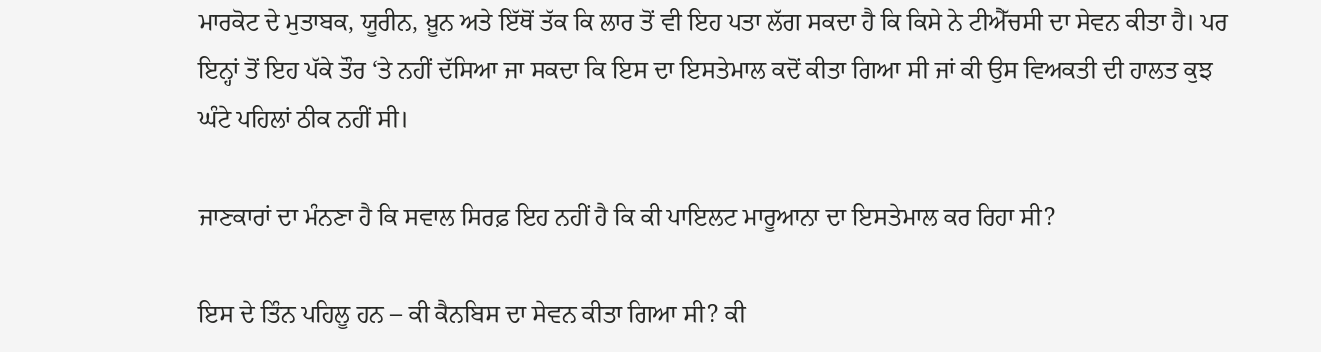ਮਾਰਕੋਟ ਦੇ ਮੁਤਾਬਕ, ਯੂਰੀਨ, ਖ਼ੂਨ ਅਤੇ ਇੱਥੋਂ ਤੱਕ ਕਿ ਲਾਰ ਤੋਂ ਵੀ ਇਹ ਪਤਾ ਲੱਗ ਸਕਦਾ ਹੈ ਕਿ ਕਿਸੇ ਨੇ ਟੀਐੱਚਸੀ ਦਾ ਸੇਵਨ ਕੀਤਾ ਹੈ। ਪਰ ਇਨ੍ਹਾਂ ਤੋਂ ਇਹ ਪੱਕੇ ਤੌਰ ‘ਤੇ ਨਹੀਂ ਦੱਸਿਆ ਜਾ ਸਕਦਾ ਕਿ ਇਸ ਦਾ ਇਸਤੇਮਾਲ ਕਦੋਂ ਕੀਤਾ ਗਿਆ ਸੀ ਜਾਂ ਕੀ ਉਸ ਵਿਅਕਤੀ ਦੀ ਹਾਲਤ ਕੁਝ ਘੰਟੇ ਪਹਿਲਾਂ ਠੀਕ ਨਹੀਂ ਸੀ।

ਜਾਣਕਾਰਾਂ ਦਾ ਮੰਨਣਾ ਹੈ ਕਿ ਸਵਾਲ ਸਿਰਫ਼ ਇਹ ਨਹੀਂ ਹੈ ਕਿ ਕੀ ਪਾਇਲਟ ਮਾਰੂਆਨਾ ਦਾ ਇਸਤੇਮਾਲ ਕਰ ਰਿਹਾ ਸੀ?

ਇਸ ਦੇ ਤਿੰਨ ਪਹਿਲੂ ਹਨ – ਕੀ ਕੈਨਬਿਸ ਦਾ ਸੇਵਨ ਕੀਤਾ ਗਿਆ ਸੀ? ਕੀ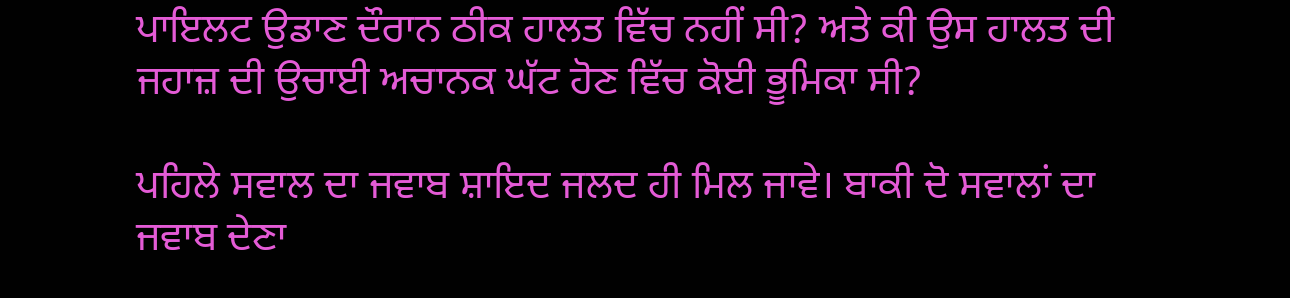ਪਾਇਲਟ ਉਡਾਣ ਦੌਰਾਨ ਠੀਕ ਹਾਲਤ ਵਿੱਚ ਨਹੀਂ ਸੀ? ਅਤੇ ਕੀ ਉਸ ਹਾਲਤ ਦੀ ਜਹਾਜ਼ ਦੀ ਉਚਾਈ ਅਚਾਨਕ ਘੱਟ ਹੋਣ ਵਿੱਚ ਕੋਈ ਭੂਮਿਕਾ ਸੀ?

ਪਹਿਲੇ ਸਵਾਲ ਦਾ ਜਵਾਬ ਸ਼ਾਇਦ ਜਲਦ ਹੀ ਮਿਲ ਜਾਵੇ। ਬਾਕੀ ਦੋ ਸਵਾਲਾਂ ਦਾ ਜਵਾਬ ਦੇਣਾ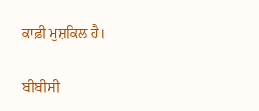ਕਾਫ਼ੀ ਮੁਸ਼ਕਿਲ ਹੈ।

ਬੀਬੀਸੀ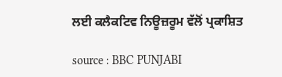ਲਈ ਕਲੈਕਟਿਵ ਨਿਊਜ਼ਰੂਮ ਵੱਲੋਂ ਪ੍ਰਕਾਸ਼ਿਤ

source : BBC PUNJABI